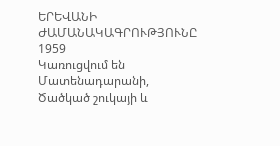ԵՐԵՎԱՆԻ ԺԱՄԱՆԱԿԱԳՐՈՒԹՅՈՒՆԸ
1959
Կառուցվում են Մատենադարանի, Ծածկած շուկայի և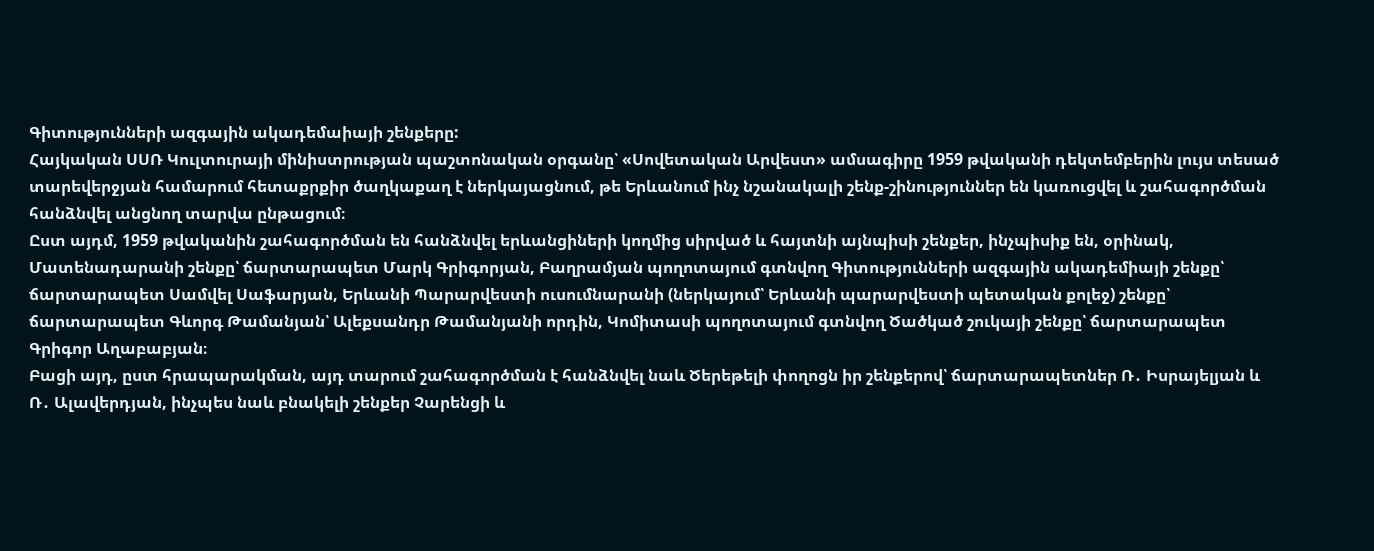Գիտությունների ազգային ակադեմաիայի շենքերը:
Հայկական ՍՍՌ Կուլտուրայի մինիստրության պաշտոնական օրգանը՝ «Սովետական Արվեստ» ամսագիրը 1959 թվականի դեկտեմբերին լույս տեսած տարեվերջյան համարում հետաքրքիր ծաղկաքաղ է ներկայացնում, թե Երևանում ինչ նշանակալի շենք-շինություններ են կառուցվել և շահագործման հանձնվել անցնող տարվա ընթացում։
Ըստ այդմ, 1959 թվականին շահագործման են հանձնվել երևանցիների կողմից սիրված և հայտնի այնպիսի շենքեր, ինչպիսիք են, օրինակ, Մատենադարանի շենքը՝ ճարտարապետ Մարկ Գրիգորյան, Բաղրամյան պողոտայում գտնվող Գիտությունների ազգային ակադեմիայի շենքը՝ ճարտարապետ Սամվել Սաֆարյան, Երևանի Պարարվեստի ուսումնարանի (ներկայում՝ Երևանի պարարվեստի պետական քոլեջ) շենքը՝ ճարտարապետ Գևորգ Թամանյան՝ Ալեքսանդր Թամանյանի որդին, Կոմիտասի պողոտայում գտնվող Ծածկած շուկայի շենքը՝ ճարտարապետ Գրիգոր Աղաբաբյան։
Բացի այդ, ըստ հրապարակման, այդ տարում շահագործման է հանձնվել նաև Ծերեթելի փողոցն իր շենքերով՝ ճարտարապետներ Ռ․ Իսրայելյան և Ռ․ Ալավերդյան, ինչպես նաև բնակելի շենքեր Չարենցի և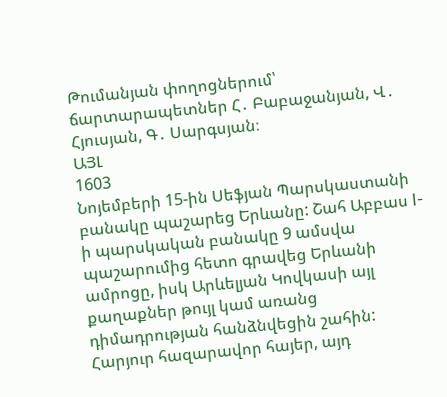Թումանյան փողոցներում՝ ճարտարապետներ Հ․ Բաբաջանյան, Վ․ Հյուսյան, Գ․ Սարգսյան։
ԱՅԼ
1603
Նոյեմբերի 15-ին Սեֆյան Պարսկաստանի բանակը պաշարեց Երևանը: Շահ Աբբաս I-ի պարսկական բանակը 9 ամսվա պաշարումից հետո գրավեց Երևանի ամրոցը, իսկ Արևելյան Կովկասի այլ քաղաքներ թույլ կամ առանց դիմադրության հանձնվեցին շահին: Հարյուր հազարավոր հայեր, այդ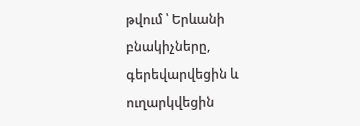թվում ՝ Երևանի բնակիչները, գերեվարվեցին և ուղարկվեցին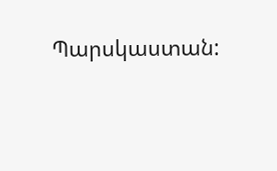Պարսկաստան: